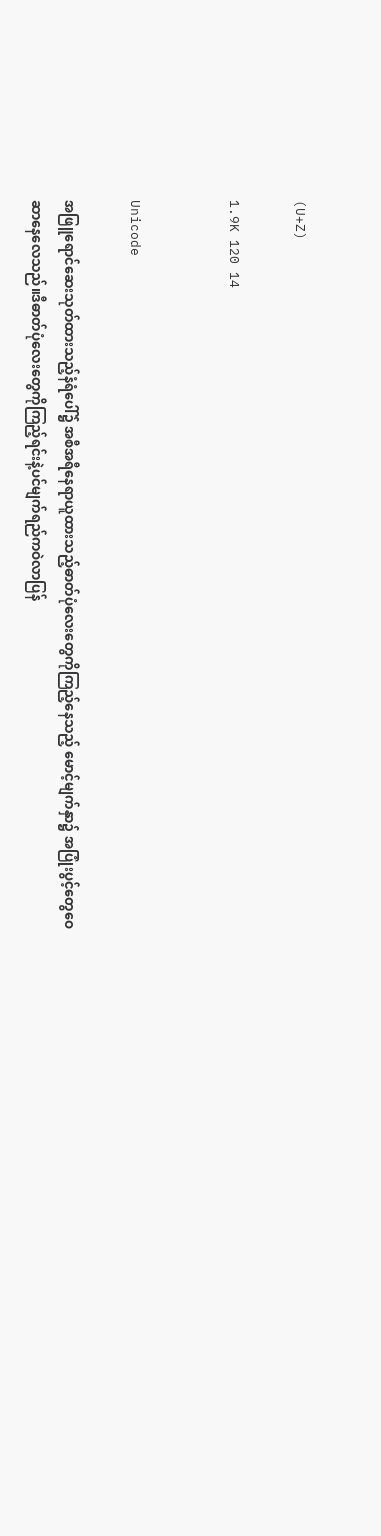(U+Z)

1.9K 120 14


Unicode

အဖြူရောင်ဆေးသုတ်ထားသည့်နံရံပေါ်၌ အစီအရီနေရာယူထားသည့်ဓာတ်ပုံလေးတွေကိုကြည့်နေသည့် မောင့်မျက်နှာ၌ အပြုံးပွင့်တွေဝေဆာနေလေသည်။ဒီဓာတ်ပုံလေးတွေကိုကြည့်ရင်းနဲ့ပင်မျက်ရည်ကဝဲလာပြန်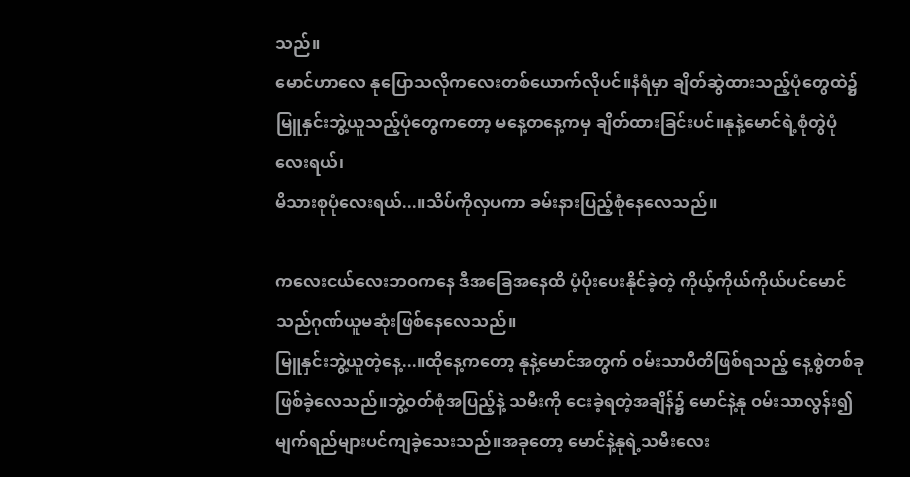သည်။
မောင်ဟာလေ နုပြောသလိုကလေးတစ်ယောက်လိုပင်။နံရံမှာ ချိတ်ဆွဲထားသည့်ပုံတွေထဲ၌ မြူနှင်းဘွဲ့ယူသည့်ပုံတွေကတော့ မနေ့တနေ့ကမှ ချိတ်ထားခြင်းပင်။နုနဲ့မောင်ရဲ့စုံတွဲပုံလေးရယ်၊
မိသားစုပုံလေးရယ်...။သိပ်ကိုလှပကာ ခမ်းနားပြည့်စုံနေလေသည်။

ကလေးငယ်လေးဘဝကနေ ဒီအခြေအနေထိ ပံ့ပိုးပေးနိုင်ခဲ့တဲ့ ကိုယ့်ကိုယ်ကိုယ်ပင်မောင်သည်ဂုဏ်ယူမဆုံးဖြစ်နေလေသည်။
မြူနှင်းဘွဲ့ယူတဲ့နေ့...။ထိုနေ့ကတော့ နုနဲ့မောင်အတွက် ဝမ်းသာပီတိဖြစ်ရသည့် နေ့စွဲတစ်ခုဖြစ်ခဲ့လေသည်။ဘွဲ့ဝတ်စုံအပြည့်နဲ့ သမီးကို ငေးခဲ့ရတဲ့အချိန်၌ မောင်နဲ့နု ဝမ်းသာလွန်း၍မျက်ရည်များပင်ကျခဲ့သေးသည်။အခုတော့ မောင်နဲ့နုရဲ့သမီးလေး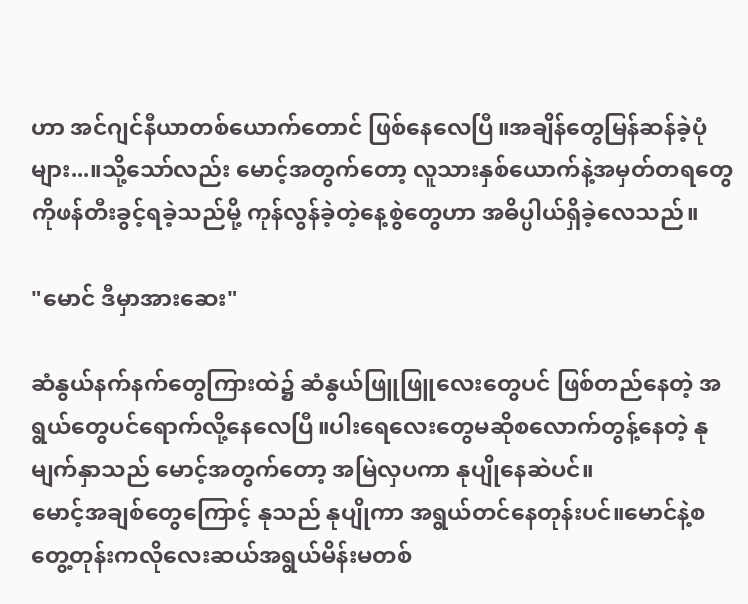ဟာ အင်ဂျင်နီယာတစ်ယောက်တောင် ဖြစ်နေလေပြီ။အချိန်တွေမြန်ဆန်ခဲ့ပုံများ...။သို့သော်လည်း မောင့်အတွက်တော့ လူသားနှစ်ယောက်နဲ့အမှတ်တရတွေကိုဖန်တီးခွင့်ရခဲ့သည်မို့ ကုန်လွန်ခဲ့တဲ့နေ့စွဲတွေဟာ အဓိပ္ပါယ်ရှိခဲ့လေသည်။

"မောင် ဒီမှာအားဆေး"

ဆံနွယ်နက်နက်တွေကြားထဲ၌ ဆံနွယ်ဖြူဖြူလေးတွေပင် ဖြစ်တည်နေတဲ့ အရွယ်တွေပင်ရောက်လို့နေလေပြီ။ပါးရေလေးတွေမဆိုစလောက်တွန့်နေတဲ့ နုမျက်နှာသည် မောင့်အတွက်တော့ အမြဲလှပကာ နုပျိုနေဆဲပင်။
မောင့်အချစ်တွေကြောင့် နုသည် နုပျိုကာ အရွယ်တင်နေတုန်းပင်။မောင်နဲ့စတွေ့တုန်းကလိုလေးဆယ်အရွယ်မိန်းမတစ်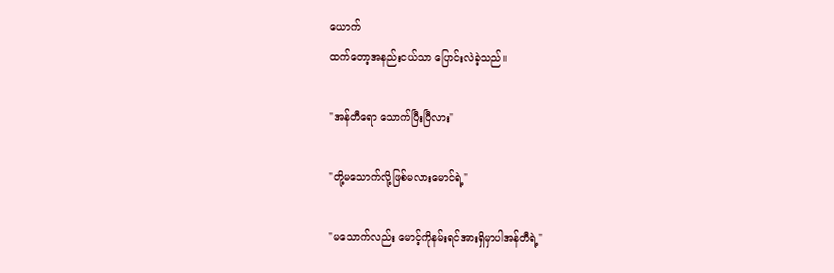ယောက်
ထက်တော့အနည်းငယ်သာ ပြောင်းလဲခဲ့သည်။

"အန်တီရော သောက်ပြီးပြီလား"

"တို့မသောက်လို့ဖြစ်မလားမောင်ရဲ့"

"မသောက်လည်း မောင့်ကိုနမ်းရင်အားရှိမှာပါအန်တီရဲ့"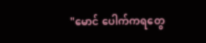"မောင် ပေါက်ကရတွေ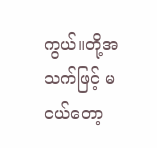ကွယ်။တို့အသက်ဖြင့် မငယ်တော့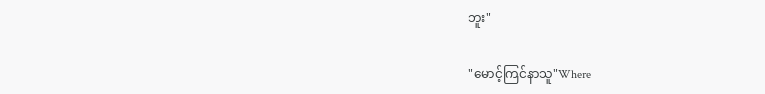ဘူး"

"မောင့်ကြင်နာသူ"Where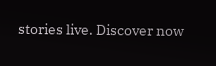stories live. Discover now